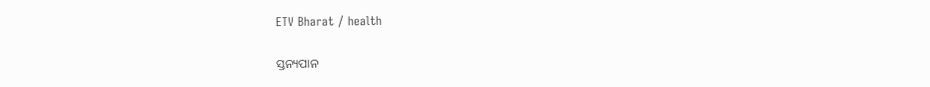ETV Bharat / health

ସ୍ତନ୍ୟପାନ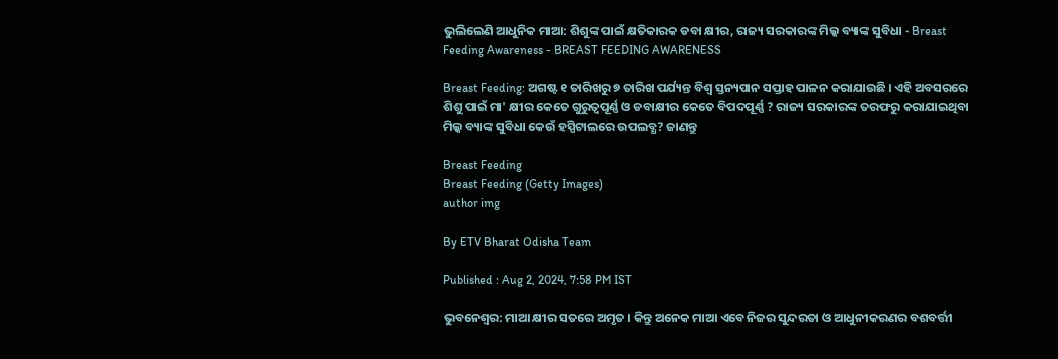ଭୁଲିଲେଣି ଆଧୁନିକ ମାଆ: ଶିଶୁଙ୍କ ପାଇଁ କ୍ଷତିକାରକ ଡବା କ୍ଷୀର, ରାଜ୍ୟ ସରକାରଙ୍କ ମିଲ୍କ ବ୍ୟାଙ୍କ ସୁବିଧା - Breast Feeding Awareness - BREAST FEEDING AWARENESS

Breast Feeding: ଅଗଷ୍ଟ ୧ ତାରିଖରୁ ୭ ତାରିଖ ପର୍ଯ୍ୟନ୍ତ ବିଶ୍ବ ସ୍ତନ୍ୟପାନ ସପ୍ତାହ ପାଳନ କରାଯାଉଛି । ଏହି ଅବସରରେ ଶିଶୁ ପାଇଁ ମା' କ୍ଷୀର କେତେ ଗୁରୁତ୍ବପୂର୍ଣ୍ଣ ଓ ଡବାକ୍ଷୀର କେତେ ବିପଦପୂର୍ଣ୍ଣ ? ରାଜ୍ୟ ସରକାରଙ୍କ ତରଫରୁ କରାଯାଇଥିବା ମିଲ୍କ ବ୍ୟାଙ୍କ ସୁବିଧା କେଉଁ ହସ୍ପିଟାଲରେ ଉପଲବ୍ଧ? ଜାଣନ୍ତୁ

Breast Feeding
Breast Feeding (Getty Images)
author img

By ETV Bharat Odisha Team

Published : Aug 2, 2024, 7:58 PM IST

ଭୁବନେଶ୍ବର: ମାଆ କ୍ଷୀର ସତରେ ଅମୃତ । କିନ୍ତୁ ଅନେକ ମାଆ ଏବେ ନିଜର ସୁନ୍ଦରତା ଓ ଆଧୁନୀକରଣର ବଶବର୍ତ୍ତୀ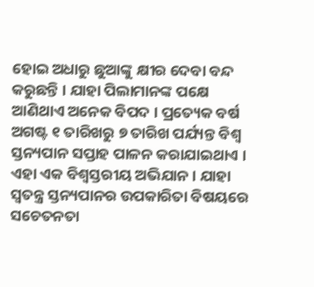ହୋଇ ଅଧାରୁ ଛୁଆଙ୍କୁ କ୍ଷୀର ଦେବା ବନ୍ଦ କରୁଛନ୍ତି । ଯାହା ପିଲାମାନଙ୍କ ପକ୍ଷେ ଆଣିଥାଏ ଅନେକ ବିପଦ । ପ୍ରତ୍ୟେକ ବର୍ଷ ଅଗଷ୍ଟ ୧ ତାରିଖରୁ ୭ ତାରିଖ ପର୍ଯ୍ୟନ୍ତ ବିଶ୍ବ ସ୍ତନ୍ୟପାନ ସପ୍ତାହ ପାଳନ କରାଯାଇଥାଏ । ଏହା ଏକ ବିଶ୍ବସ୍ତରୀୟ ଅଭିଯାନ । ଯାହା ସ୍ବତନ୍ତ୍ର ସ୍ତନ୍ୟପାନର ଉପକାରିତା ବିଷୟରେ ସଚେତନତା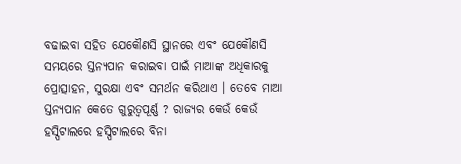ବଢାଇବା ସହିତ ଯେକୌଣସି ସ୍ଥାନରେ ଏବଂ ଯେକୌଣସି ସମୟରେ ସ୍ତନ୍ୟପାନ କରାଇବା ପାଇଁ ମାଆଙ୍କ ଅଧିକାରକୁ ପ୍ରୋତ୍ସାହନ, ସୁରକ୍ଷା ଏବଂ ସମର୍ଥନ କରିଥାଏ । ତେବେ ମାଆ ସ୍ତନ୍ୟପାନ କେତେ ଗୁରୁତ୍ବପୂର୍ଣ୍ଣ ? ରାଜ୍ୟର କେଉଁ କେଉଁ ହସ୍ପିଟାଲରେ ହସ୍ପିଟାଲରେ ବିନା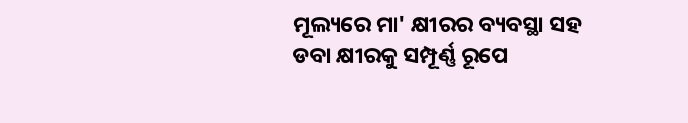ମୂଲ୍ୟରେ ମା' କ୍ଷୀରର ବ୍ୟବସ୍ଥା ସହ ଡବା କ୍ଷୀରକୁ ସମ୍ପୂର୍ଣ୍ଣ ରୂପେ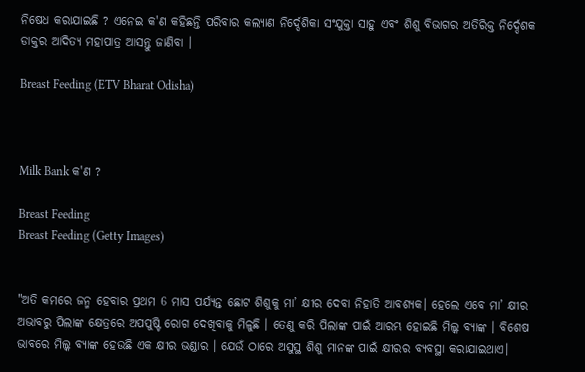ନିଷେଧ କରାଯାଇଛି ? ଏନେଇ କ'ଣ କହିଛନ୍ତି ପରିବାର କଲ୍ୟାଣ ନିର୍ଦ୍ଦେଶିକା ସଂଯୁକ୍ତା ସାହୁ ଏବଂ ଶିଶୁ ବିଭାଗର ଅତିରିକ୍ତ ନିର୍ଦ୍ଦେଶକ ଡାକ୍ତର ଆଦିତ୍ୟ ମହାପାତ୍ର ଆସନ୍ତୁ ଜାଣିବା ।

Breast Feeding (ETV Bharat Odisha)



Milk Bank କ'ଣ ?

Breast Feeding
Breast Feeding (Getty Images)


"ଅତି କମରେ ଜନ୍ମ ହେବାର ପ୍ରଥମ 6 ମାସ ପର୍ଯ୍ୟନ୍ତ ଛୋଟ ଶିଶୁକୁ ମା’ କ୍ଷୀର ଦେବା ନିହାତି ଆବଶ୍ୟକ। ହେଲେ ଏବେ ମା’ କ୍ଷୀର ଅଭାବରୁ ପିଲାଙ୍କ କ୍ଷେତ୍ରରେ ଅପପୁଷ୍ଟି ରୋଗ ଦେଖିବାକୁ ମିଳୁଛି । ତେଣୁ କରି ପିଲାଙ୍କ ପାଇଁ ଆରମ୍ଭ ହୋଇଛି ମିଲ୍କ ବ୍ୟାଙ୍କ । ବିଶେଷ ଭାବରେ ମିଲ୍କ ବ୍ୟାଙ୍କ ହେଉଛି ଏକ କ୍ଷୀର ଭଣ୍ଡାର । ଯେଉଁ ଠାରେ ଅସୁସ୍ଥ ଶିଶୁ ମାନଙ୍କ ପାଇଁ କ୍ଷୀରର ବ୍ୟବସ୍ଥା କରାଯାଇଥାଏ।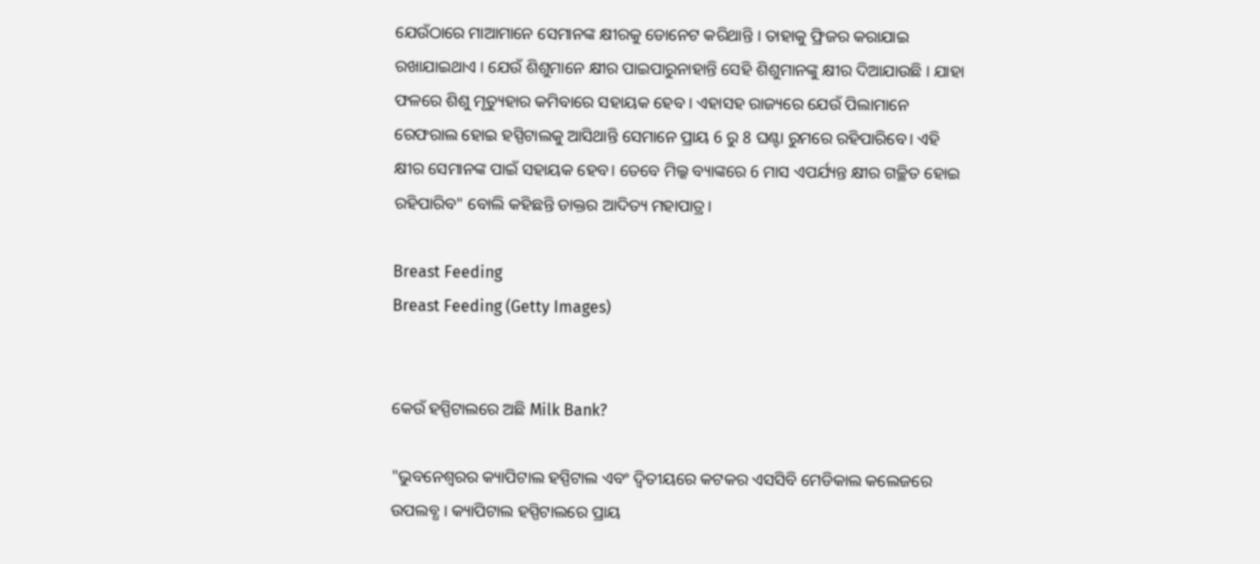ଯେଉଁଠାରେ ମାଆମାନେ ସେମାନଙ୍କ କ୍ଷୀରକୁ ଡୋନେଟ କରିଥାନ୍ତି । ତାହାକୁ ଫ୍ରିଜର କରାଯାଇ ରଖାଯାଇଥାଏ । ଯେଉଁ ଶିଶୁମାନେ କ୍ଷୀର ପାଇପାରୁନାହାନ୍ତି ସେହି ଶିଶୁମାନଙ୍କୁ କ୍ଷୀର ଦିଆଯାଉଛି । ଯାହା ଫଳରେ ଶିଶୁ ମୃତ୍ୟୁହାର କମିବାରେ ସହାୟକ ହେବ । ଏହାସହ ରାଜ୍ୟରେ ଯେଉଁ ପିଲାମାନେ ରେଫରାଲ ହୋଇ ହସ୍ପିଟାଲକୁ ଆସିଥାନ୍ତି ସେମାନେ ପ୍ରାୟ 6 ରୁ 8 ଘଣ୍ଟା ରୁମରେ ରହିପାରିବେ। ଏହି କ୍ଷୀର ସେମାନଙ୍କ ପାଇଁ ସହାୟକ ହେବ। ତେବେ ମିଲ୍କ ବ୍ୟାଙ୍କରେ 6 ମାସ ଏପର୍ଯ୍ୟନ୍ତ କ୍ଷୀର ଗଚ୍ଛିତ ହୋଇ ରହିପାରିବ" ବୋଲି କହିଛନ୍ତି ଡାକ୍ତର ଆଦିତ୍ୟ ମହାପାତ୍ର।

Breast Feeding
Breast Feeding (Getty Images)


କେଉଁ ହସ୍ପିଟାଲରେ ଅଛି Milk Bank?

"ଭୁବନେଶ୍ବରର କ୍ୟାପିଟାଲ ହସ୍ପିଟାଲ ଏବଂ ଦ୍ଵିତୀୟରେ କଟକର ଏସସିବି ମେଡିକାଲ କଲେଜରେ ଉପଲବ୍ଧ । କ୍ୟାପିଟାଲ ହସ୍ପିଟାଲରେ ପ୍ରାୟ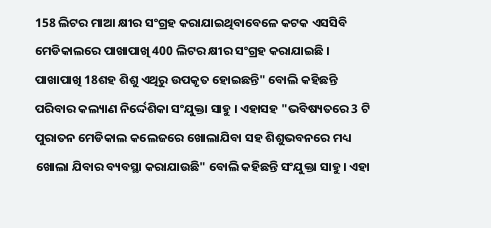158 ଲିଟର ମାଆ କ୍ଷୀର ସଂଗ୍ରହ କରାଯାଇଥିବାବେଳେ କଟକ ଏସସିବି ମେଡିକାଲରେ ପାଖାପାଖି 400 ଲିଟର କ୍ଷୀର ସଂଗ୍ରହ କରାଯାଇଛି । ପାଖାପାଖି 18ଶହ ଶିଶୁ ଏଥିରୁ ଉପକୃତ ହୋଇଛନ୍ତି" ବୋଲି କହିଛନ୍ତି ପରିବାର କଲ୍ୟାଣ ନିର୍ଦ୍ଦେଶିକା ସଂଯୁକ୍ତା ସାହୁ । ଏହାସହ "ଭବିଷ୍ୟତରେ 3 ଟି ପୁରାତନ ମେଡିକାଲ କଲେଜରେ ଖୋଲାଯିବା ସହ ଶିଶୁଭବନରେ ମଧ୍ୟ ଖୋଲା ଯିବାର ବ୍ୟବସ୍ଥା କରାଯାଉଛି" ବୋଲି କହିଛନ୍ତି ସଂଯୁକ୍ତା ସାହୁ । ଏହା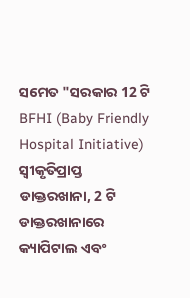ସମେତ "ସରକାର 12 ଟି BFHI (Baby Friendly Hospital Initiative) ସ୍ବୀକୃତିପ୍ରାପ୍ତ ଡାକ୍ତରଖାନା, 2 ଟି ଡାକ୍ତରଖାନାରେ କ୍ୟାପିଟାଲ ଏବଂ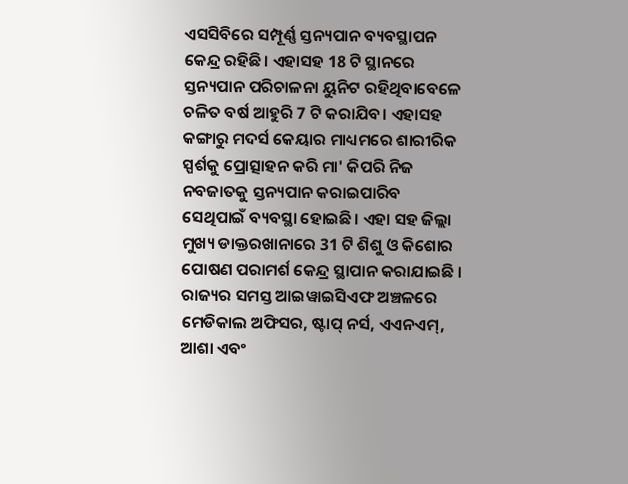ଏସସିବିରେ ସମ୍ପୂର୍ଣ୍ଣ ସ୍ତନ୍ୟପାନ ବ୍ୟବସ୍ଥାପନ କେନ୍ଦ୍ର ରହିଛି। ଏହାସହ 18 ଟି ସ୍ଥାନରେ ସ୍ତନ୍ୟପାନ ପରିଚାଳନା ୟୁନିଟ ରହିଥିବାବେଳେ ଚଳିତ ବର୍ଷ ଆହୁରି 7 ଟି କରାଯିବ। ଏହାସହ କଙ୍ଗାରୁ ମଦର୍ସ କେୟାର ମାଧ୍ୟମରେ ଶାରୀରିକ ସ୍ପର୍ଶକୁ ପ୍ରୋତ୍ସାହନ କରି ମା' କିପରି ନିଜ ନବଜାତକୁ ସ୍ତନ୍ୟପାନ କରାଇପାରିବ ସେଥିପାଇଁ ବ୍ୟବସ୍ଥା ହୋଇଛି। ଏହା ସହ ଜିଲ୍ଲା ମୁଖ୍ୟ ଡାକ୍ତରଖାନାରେ 31 ଟି ଶିଶୁ ଓ କିଶୋର ପୋଷଣ ପରାମର୍ଶ କେନ୍ଦ୍ର ସ୍ଥାପାନ କରାଯାଇଛି । ରାଜ୍ୟର ସମସ୍ତ ଆଇୱାଇସିଏଫ ଅଞ୍ଚଳରେ ମେଡିକାଲ ଅଫିସର, ଷ୍ଟାପ୍ ନର୍ସ, ଏଏନଏମ୍, ଆଶା ଏବଂ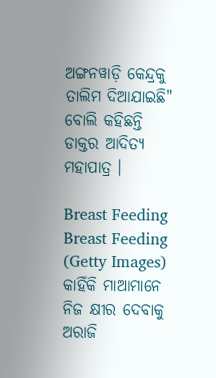ଅଙ୍ଗନୱାଡ଼ି କେନ୍ଦ୍ରକୁ ତାଲିମ ଦିଆଯାଇଛି" ବୋଲି କହିଛନ୍ତି ଡାକ୍ତର ଆଦିତ୍ୟ ମହାପାତ୍ର ।

Breast Feeding
Breast Feeding (Getty Images)
କାହିଁକି ମାଆମାନେ ନିଜ କ୍ଷୀର ଦେବାକୁ ଅରାଜି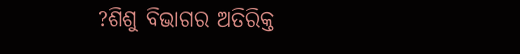?ଶିଶୁ ବିଭାଗର ଅତିରିକ୍ତ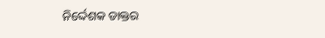ନିର୍ଦ୍ଦେଶକ ଡାକ୍ତର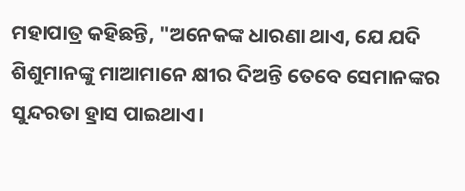ମହାପାତ୍ର କହିଛନ୍ତି, "ଅନେକଙ୍କ ଧାରଣା ଥାଏ, ଯେ ଯଦି ଶିଶୁମାନଙ୍କୁ ମାଆମାନେ କ୍ଷୀର ଦିଅନ୍ତି ତେବେ ସେମାନଙ୍କର ସୁନ୍ଦରତା ହ୍ରାସ ପାଇଥାଏ।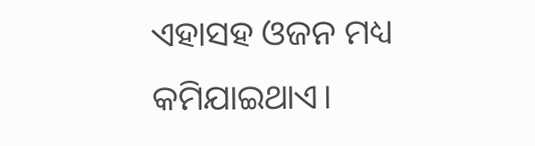ଏହାସହ ଓଜନ ମଧ୍ୟ କମିଯାଇଥାଏ।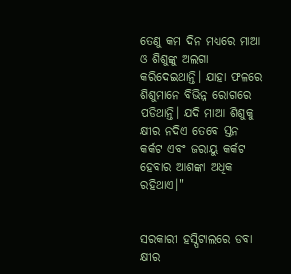ତେଣୁ କମ ଦିନ ମଧ୍ୟରେ ମାଆ ଓ ଶିଶୁଙ୍କୁ ଅଲଗା କରିଦେଇଥାନ୍ତି। ଯାହା ଫଳରେ ଶିଶୁମାନେ ବିଭିନ୍ନ ରୋଗରେ ପଡିଥାନ୍ତି। ଯଦି ମାଆ ଶିଶୁକୁ କ୍ଷୀର ନଦିଏ ତେବେ ସ୍ତନ କର୍କଟ ଏବଂ ଜରାୟୁ କର୍କଟ ହେବାର ଆଶଙ୍କା ଅଧିକ ରହିଥାଏ।"


ସରକାରୀ ହସ୍ପିଟାଲରେ ଡବା କ୍ଷୀର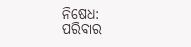ନିଷେଧ:
ପରିବାର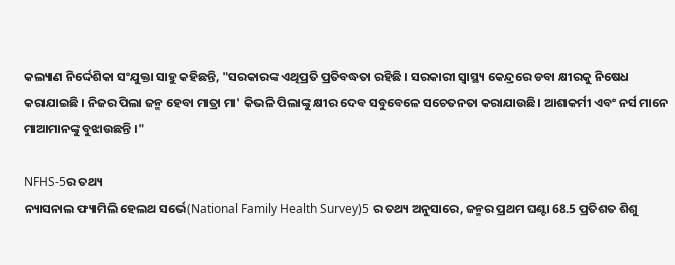କଲ୍ୟାଣ ନିର୍ଦ୍ଦେଶିକା ସଂଯୁକ୍ତା ସାହୁ କହିଛନ୍ତି, "ସରକାରଙ୍କ ଏଥିପ୍ରତି ପ୍ରତିବଦ୍ଧତା ରହିଛି । ସରକାରୀ ସ୍ୱାସ୍ଥ୍ୟ କେନ୍ଦ୍ରରେ ଡବା କ୍ଷୀରକୁ ନିଷେଧ କରାଯାଇଛି । ନିଜର ପିଲା ଜନ୍ମ ହେବା ମାତ୍ରା ମା' କିଭଳି ପିଲାଙ୍କୁ କ୍ଷୀର ଦେବ ସବୁବେଳେ ସଚେତନତା କରାଯାଉଛି। ଆଶାକର୍ମୀ ଏବଂ ନର୍ସ ମାନେ ମାଆମାନଙ୍କୁ ବୁଝାଉଛନ୍ତି ।"

NFHS-5ର ତଥ୍ୟ
ନ୍ୟାସନାଲ ଫ୍ୟାମିଲି ହେଲଥ ସର୍ଭେ(National Family Health Survey)5 ର ତଥ୍ୟ ଅନୁସାରେ, ଜନ୍ମର ପ୍ରଥମ ଘଣ୍ଟା 68.5 ପ୍ରତିଶତ ଶିଶୁ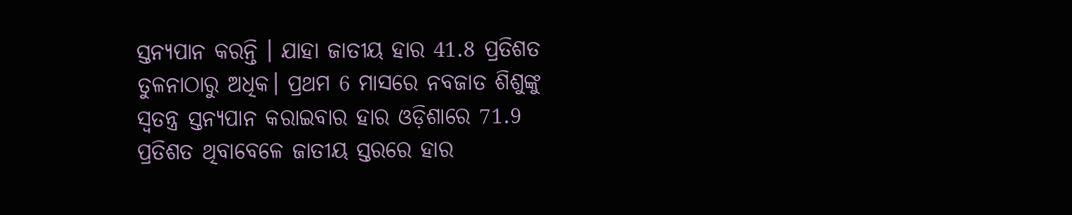ସ୍ତନ୍ୟପାନ କରନ୍ତି । ଯାହା ଜାତୀୟ ହାର 41.8 ପ୍ରତିଶତ ତୁଳନାଠାରୁ ଅଧିକ। ପ୍ରଥମ 6 ମାସରେ ନବଜାତ ଶିଶୁଙ୍କୁ ସ୍ୱତନ୍ତ୍ର ସ୍ତନ୍ୟପାନ କରାଇବାର ହାର ଓଡ଼ିଶାରେ 71.9 ପ୍ରତିଶତ ଥିବାବେଳେ ଜାତୀୟ ସ୍ତରରେ ହାର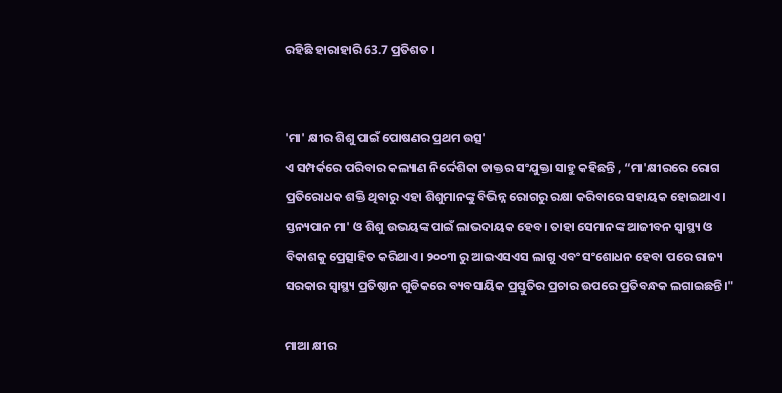ରହିଛି ହାରାହାରି 63.7 ପ୍ରତିଶତ ।


'ମା' କ୍ଷୀର ଶିଶୁ ପାଇଁ ପୋଷଣର ପ୍ରଥମ ଉତ୍ସ'
ଏ ସମ୍ପର୍କରେ ପରିବାର କଲ୍ୟାଣ ନିର୍ଦ୍ଦେଶିକା ଡାକ୍ତର ସଂଯୁକ୍ତା ସାହୁ କହିଛନ୍ତି , “ମା'କ୍ଷୀରରେ ରୋଗ ପ୍ରତିରୋଧକ ଶକ୍ତି ଥିବାରୁ ଏହା ଶିଶୁମାନଙ୍କୁ ବିଭିନ୍ନ ରୋଗରୁ ରକ୍ଷା କରିବାରେ ସହାୟକ ହୋଇଥାଏ। ସ୍ତନ୍ୟପାନ ମା' ଓ ଶିଶୁ ଉଭୟଙ୍କ ପାଇଁ ଲାଭଦାୟକ ହେବ। ତାହା ସେମାନଙ୍କ ଆଜୀବନ ସ୍ବାସ୍ଥ୍ୟ ଓ ବିକାଶକୁ ପ୍ରେତ୍ସାହିତ କରିଥାଏ। ୨୦୦୩ ରୁ ଆଇଏସଏସ ଲାଗୁ ଏବଂ ସଂଶୋଧନ ହେବା ପରେ ରାଜ୍ୟ ସରକାର ସ୍ୱାସ୍ଥ୍ୟ ପ୍ରତିଷ୍ଠାନ ଗୁଡିକରେ ବ୍ୟବସାୟିକ ପ୍ରସ୍ତୁତିର ପ୍ରଚାର ଉପରେ ପ୍ରତିବନ୍ଧକ ଲଗାଇଛନ୍ତି।"

ମାଆ କ୍ଷୀର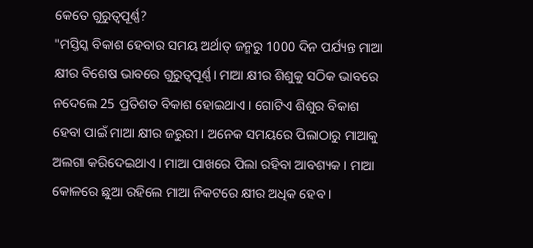କେତେ ଗୁରୁତ୍ବପୂର୍ଣ୍ଣ?
"ମସ୍ତିସ୍କ ବିକାଶ ହେବାର ସମୟ ଅର୍ଥାତ୍ ଜନ୍ମରୁ 1000 ଦିନ ପର୍ଯ୍ୟନ୍ତ ମାଆ କ୍ଷୀର ବିଶେଷ ଭାବରେ ଗୁରୁତ୍ବପୂର୍ଣ୍ଣ। ମାଆ କ୍ଷୀର ଶିଶୁକୁ ସଠିକ ଭାବରେ ନଦେଲେ 25 ପ୍ରତିଶତ ବିକାଶ ହୋଇଥାଏ। ଗୋଟିଏ ଶିଶୁର ବିକାଶ ହେବା ପାଇଁ ମାଆ କ୍ଷୀର ଜରୁରୀ । ଅନେକ ସମୟରେ ପିଲାଠାରୁ ମାଆକୁ ଅଲଗା କରିଦେଇଥାଏ । ମାଆ ପାଖରେ ପିଲା ରହିବା ଆବଶ୍ୟକ । ମାଆ କୋଳରେ ଛୁଆ ରହିଲେ ମାଆ ନିକଟରେ କ୍ଷୀର ଅଧିକ ହେବ ।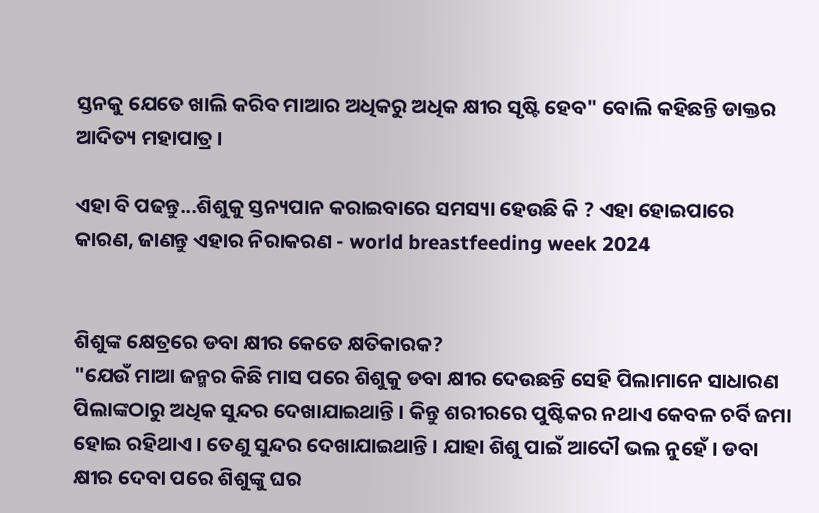ସ୍ତନକୁ ଯେତେ ଖାଲି କରିବ ମାଆର ଅଧିକରୁ ଅଧିକ କ୍ଷୀର ସୃଷ୍ଟି ହେବ" ବୋଲି କହିଛନ୍ତି ଡାକ୍ତର ଆଦିତ୍ୟ ମହାପାତ୍ର ।

ଏହା ବି ପଢନ୍ତୁ...ଶିଶୁକୁ ସ୍ତନ୍ୟପାନ କରାଇବାରେ ସମସ୍ୟା ହେଉଛି କି ? ଏହା ହୋଇପାରେ କାରଣ, ଜାଣନ୍ତୁ ଏହାର ନିରାକରଣ - world breastfeeding week 2024


ଶିଶୁଙ୍କ କ୍ଷେତ୍ରରେ ଡବା କ୍ଷୀର କେତେ କ୍ଷତିକାରକ?
"ଯେଉଁ ମାଆ ଜନ୍ମର କିଛି ମାସ ପରେ ଶିଶୁକୁ ଡବା କ୍ଷୀର ଦେଉଛନ୍ତି ସେହି ପିଲାମାନେ ସାଧାରଣ ପିଲାଙ୍କଠାରୁ ଅଧିକ ସୁନ୍ଦର ଦେଖାଯାଇଥାନ୍ତି । କିନ୍ତୁ ଶରୀରରେ ପୁଷ୍ଟିକର ନଥାଏ କେବଳ ଚର୍ବି ଜମା ହୋଇ ରହିଥାଏ । ତେଣୁ ସୁନ୍ଦର ଦେଖାଯାଇଥାନ୍ତି । ଯାହା ଶିଶୁ ପାଇଁ ଆଦୌ ଭଲ ନୁହେଁ । ଡବା କ୍ଷୀର ଦେବା ପରେ ଶିଶୁଙ୍କୁ ଘର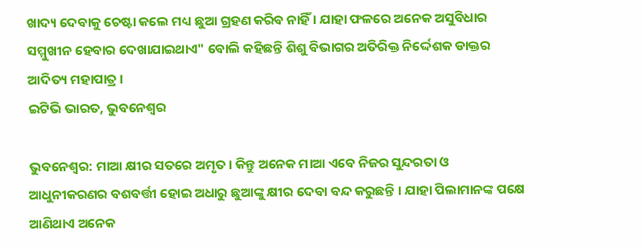ଖାଦ୍ୟ ଦେବାକୁ ଚେଷ୍ଟା କଲେ ମଧ୍ୟ ଛୁଆ ଗ୍ରହଣ କରିବ ନାହିଁ । ଯାହା ଫଳରେ ଅନେକ ଅସୁବିଧାର ସମ୍ମୁଖୀନ ହେବାର ଦେଖାଯାଇଥାଏ" ବୋଲି କହିଛନ୍ତି ଶିଶୁ ବିଭାଗର ଅତିରିକ୍ତ ନିର୍ଦ୍ଦେଶକ ଡାକ୍ତର ଆଦିତ୍ୟ ମହାପାତ୍ର।
ଇଟିଭି ଭାରତ, ଭୁବନେଶ୍ବର

ଭୁବନେଶ୍ବର: ମାଆ କ୍ଷୀର ସତରେ ଅମୃତ । କିନ୍ତୁ ଅନେକ ମାଆ ଏବେ ନିଜର ସୁନ୍ଦରତା ଓ ଆଧୁନୀକରଣର ବଶବର୍ତ୍ତୀ ହୋଇ ଅଧାରୁ ଛୁଆଙ୍କୁ କ୍ଷୀର ଦେବା ବନ୍ଦ କରୁଛନ୍ତି । ଯାହା ପିଲାମାନଙ୍କ ପକ୍ଷେ ଆଣିଥାଏ ଅନେକ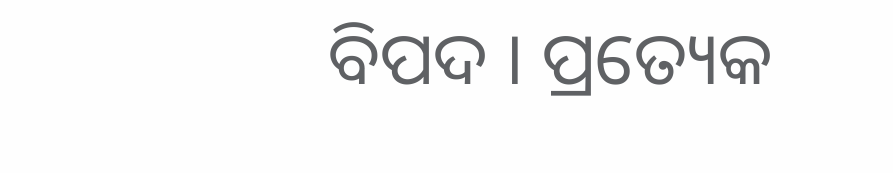ବିପଦ । ପ୍ରତ୍ୟେକ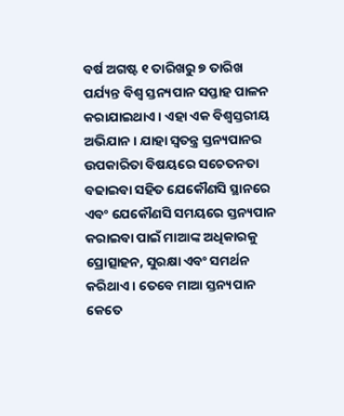ବର୍ଷ ଅଗଷ୍ଟ ୧ ତାରିଖରୁ ୭ ତାରିଖ ପର୍ଯ୍ୟନ୍ତ ବିଶ୍ବ ସ୍ତନ୍ୟପାନ ସପ୍ତାହ ପାଳନ କରାଯାଇଥାଏ । ଏହା ଏକ ବିଶ୍ବସ୍ତରୀୟ ଅଭିଯାନ । ଯାହା ସ୍ବତନ୍ତ୍ର ସ୍ତନ୍ୟପାନର ଉପକାରିତା ବିଷୟରେ ସଚେତନତା ବଢାଇବା ସହିତ ଯେକୌଣସି ସ୍ଥାନରେ ଏବଂ ଯେକୌଣସି ସମୟରେ ସ୍ତନ୍ୟପାନ କରାଇବା ପାଇଁ ମାଆଙ୍କ ଅଧିକାରକୁ ପ୍ରୋତ୍ସାହନ, ସୁରକ୍ଷା ଏବଂ ସମର୍ଥନ କରିଥାଏ । ତେବେ ମାଆ ସ୍ତନ୍ୟପାନ କେତେ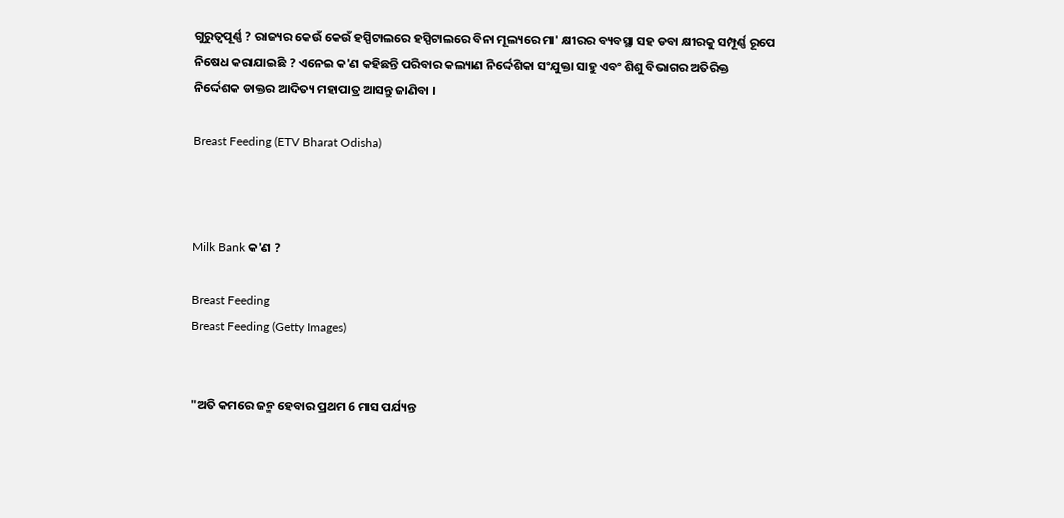ଗୁରୁତ୍ବପୂର୍ଣ୍ଣ ? ରାଜ୍ୟର କେଉଁ କେଉଁ ହସ୍ପିଟାଲରେ ହସ୍ପିଟାଲରେ ବିନା ମୂଲ୍ୟରେ ମା' କ୍ଷୀରର ବ୍ୟବସ୍ଥା ସହ ଡବା କ୍ଷୀରକୁ ସମ୍ପୂର୍ଣ୍ଣ ରୂପେ ନିଷେଧ କରାଯାଇଛି ? ଏନେଇ କ'ଣ କହିଛନ୍ତି ପରିବାର କଲ୍ୟାଣ ନିର୍ଦ୍ଦେଶିକା ସଂଯୁକ୍ତା ସାହୁ ଏବଂ ଶିଶୁ ବିଭାଗର ଅତିରିକ୍ତ ନିର୍ଦ୍ଦେଶକ ଡାକ୍ତର ଆଦିତ୍ୟ ମହାପାତ୍ର ଆସନ୍ତୁ ଜାଣିବା ।

Breast Feeding (ETV Bharat Odisha)



Milk Bank କ'ଣ ?

Breast Feeding
Breast Feeding (Getty Images)


"ଅତି କମରେ ଜନ୍ମ ହେବାର ପ୍ରଥମ 6 ମାସ ପର୍ଯ୍ୟନ୍ତ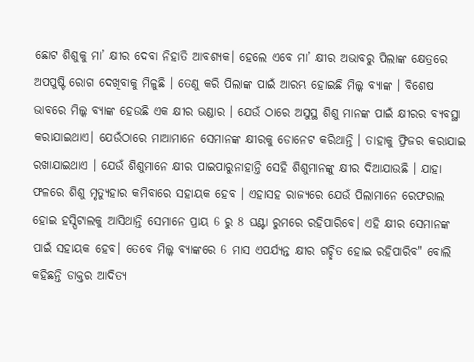ଛୋଟ ଶିଶୁକୁ ମା’ କ୍ଷୀର ଦେବା ନିହାତି ଆବଶ୍ୟକ। ହେଲେ ଏବେ ମା’ କ୍ଷୀର ଅଭାବରୁ ପିଲାଙ୍କ କ୍ଷେତ୍ରରେ ଅପପୁଷ୍ଟି ରୋଗ ଦେଖିବାକୁ ମିଳୁଛି । ତେଣୁ କରି ପିଲାଙ୍କ ପାଇଁ ଆରମ୍ଭ ହୋଇଛି ମିଲ୍କ ବ୍ୟାଙ୍କ । ବିଶେଷ ଭାବରେ ମିଲ୍କ ବ୍ୟାଙ୍କ ହେଉଛି ଏକ କ୍ଷୀର ଭଣ୍ଡାର । ଯେଉଁ ଠାରେ ଅସୁସ୍ଥ ଶିଶୁ ମାନଙ୍କ ପାଇଁ କ୍ଷୀରର ବ୍ୟବସ୍ଥା କରାଯାଇଥାଏ। ଯେଉଁଠାରେ ମାଆମାନେ ସେମାନଙ୍କ କ୍ଷୀରକୁ ଡୋନେଟ କରିଥାନ୍ତି । ତାହାକୁ ଫ୍ରିଜର କରାଯାଇ ରଖାଯାଇଥାଏ । ଯେଉଁ ଶିଶୁମାନେ କ୍ଷୀର ପାଇପାରୁନାହାନ୍ତି ସେହି ଶିଶୁମାନଙ୍କୁ କ୍ଷୀର ଦିଆଯାଉଛି । ଯାହା ଫଳରେ ଶିଶୁ ମୃତ୍ୟୁହାର କମିବାରେ ସହାୟକ ହେବ । ଏହାସହ ରାଜ୍ୟରେ ଯେଉଁ ପିଲାମାନେ ରେଫରାଲ ହୋଇ ହସ୍ପିଟାଲକୁ ଆସିଥାନ୍ତି ସେମାନେ ପ୍ରାୟ 6 ରୁ 8 ଘଣ୍ଟା ରୁମରେ ରହିପାରିବେ। ଏହି କ୍ଷୀର ସେମାନଙ୍କ ପାଇଁ ସହାୟକ ହେବ। ତେବେ ମିଲ୍କ ବ୍ୟାଙ୍କରେ 6 ମାସ ଏପର୍ଯ୍ୟନ୍ତ କ୍ଷୀର ଗଚ୍ଛିତ ହୋଇ ରହିପାରିବ" ବୋଲି କହିଛନ୍ତି ଡାକ୍ତର ଆଦିତ୍ୟ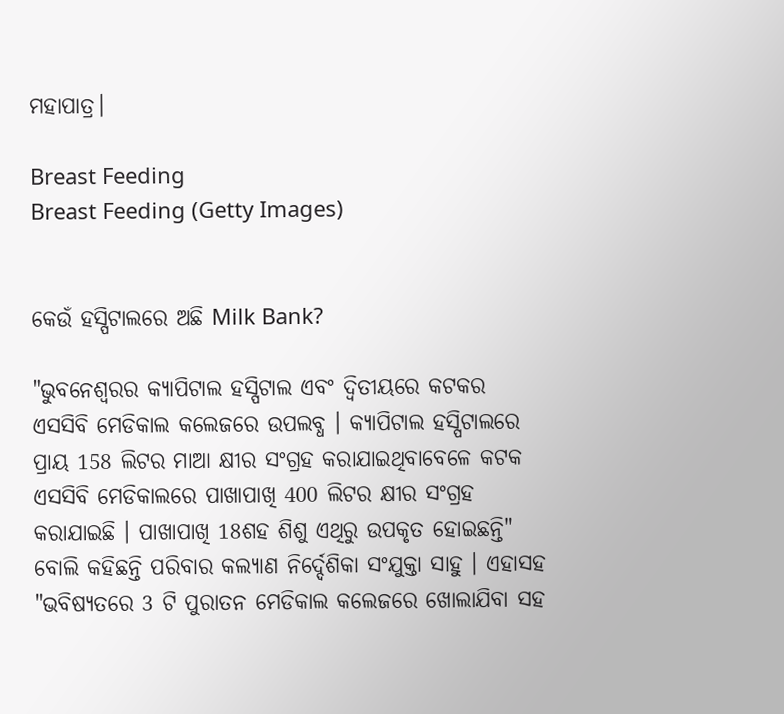ମହାପାତ୍ର।

Breast Feeding
Breast Feeding (Getty Images)


କେଉଁ ହସ୍ପିଟାଲରେ ଅଛି Milk Bank?

"ଭୁବନେଶ୍ବରର କ୍ୟାପିଟାଲ ହସ୍ପିଟାଲ ଏବଂ ଦ୍ଵିତୀୟରେ କଟକର ଏସସିବି ମେଡିକାଲ କଲେଜରେ ଉପଲବ୍ଧ । କ୍ୟାପିଟାଲ ହସ୍ପିଟାଲରେ ପ୍ରାୟ 158 ଲିଟର ମାଆ କ୍ଷୀର ସଂଗ୍ରହ କରାଯାଇଥିବାବେଳେ କଟକ ଏସସିବି ମେଡିକାଲରେ ପାଖାପାଖି 400 ଲିଟର କ୍ଷୀର ସଂଗ୍ରହ କରାଯାଇଛି । ପାଖାପାଖି 18ଶହ ଶିଶୁ ଏଥିରୁ ଉପକୃତ ହୋଇଛନ୍ତି" ବୋଲି କହିଛନ୍ତି ପରିବାର କଲ୍ୟାଣ ନିର୍ଦ୍ଦେଶିକା ସଂଯୁକ୍ତା ସାହୁ । ଏହାସହ "ଭବିଷ୍ୟତରେ 3 ଟି ପୁରାତନ ମେଡିକାଲ କଲେଜରେ ଖୋଲାଯିବା ସହ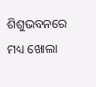ଶିଶୁଭବନରେ ମଧ୍ୟ ଖୋଲା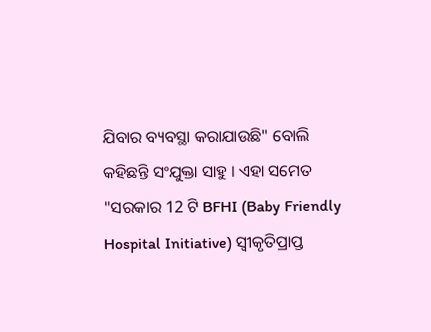ଯିବାର ବ୍ୟବସ୍ଥା କରାଯାଉଛି" ବୋଲି କହିଛନ୍ତି ସଂଯୁକ୍ତା ସାହୁ । ଏହା ସମେତ "ସରକାର 12 ଟି BFHI (Baby Friendly Hospital Initiative) ସ୍ବୀକୃତିପ୍ରାପ୍ତ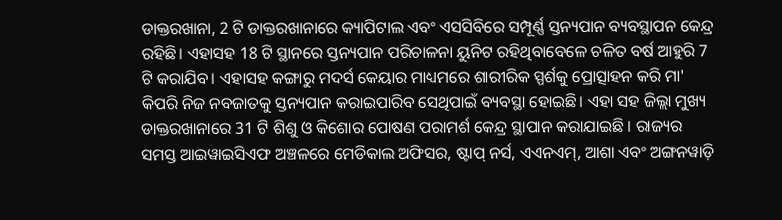ଡାକ୍ତରଖାନା, 2 ଟି ଡାକ୍ତରଖାନାରେ କ୍ୟାପିଟାଲ ଏବଂ ଏସସିବିରେ ସମ୍ପୂର୍ଣ୍ଣ ସ୍ତନ୍ୟପାନ ବ୍ୟବସ୍ଥାପନ କେନ୍ଦ୍ର ରହିଛି। ଏହାସହ 18 ଟି ସ୍ଥାନରେ ସ୍ତନ୍ୟପାନ ପରିଚାଳନା ୟୁନିଟ ରହିଥିବାବେଳେ ଚଳିତ ବର୍ଷ ଆହୁରି 7 ଟି କରାଯିବ। ଏହାସହ କଙ୍ଗାରୁ ମଦର୍ସ କେୟାର ମାଧ୍ୟମରେ ଶାରୀରିକ ସ୍ପର୍ଶକୁ ପ୍ରୋତ୍ସାହନ କରି ମା' କିପରି ନିଜ ନବଜାତକୁ ସ୍ତନ୍ୟପାନ କରାଇପାରିବ ସେଥିପାଇଁ ବ୍ୟବସ୍ଥା ହୋଇଛି। ଏହା ସହ ଜିଲ୍ଲା ମୁଖ୍ୟ ଡାକ୍ତରଖାନାରେ 31 ଟି ଶିଶୁ ଓ କିଶୋର ପୋଷଣ ପରାମର୍ଶ କେନ୍ଦ୍ର ସ୍ଥାପାନ କରାଯାଇଛି । ରାଜ୍ୟର ସମସ୍ତ ଆଇୱାଇସିଏଫ ଅଞ୍ଚଳରେ ମେଡିକାଲ ଅଫିସର, ଷ୍ଟାପ୍ ନର୍ସ, ଏଏନଏମ୍, ଆଶା ଏବଂ ଅଙ୍ଗନୱାଡ଼ି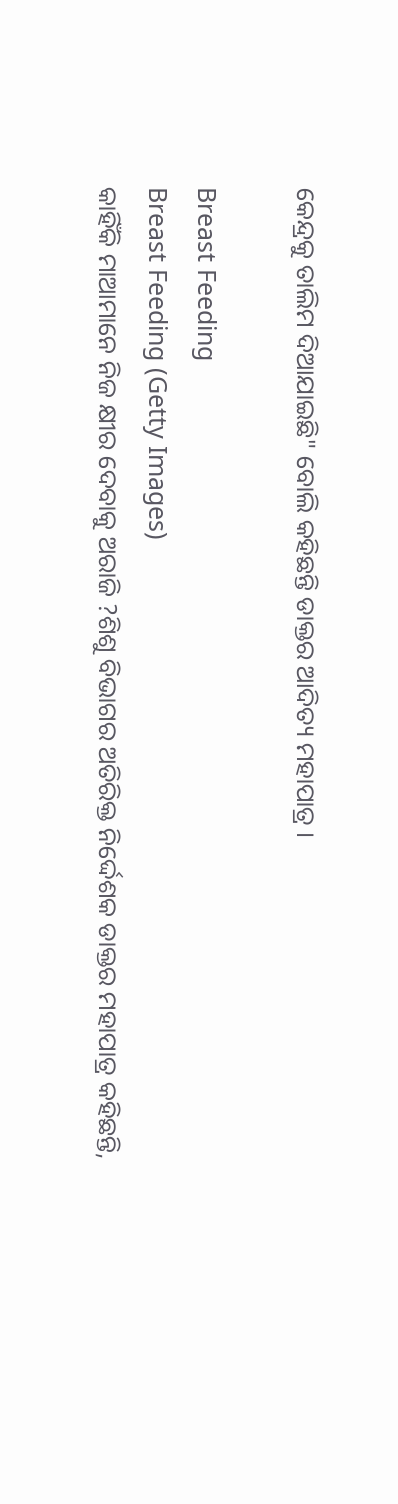କେନ୍ଦ୍ରକୁ ତାଲିମ ଦିଆଯାଇଛି" ବୋଲି କହିଛନ୍ତି ଡାକ୍ତର ଆଦିତ୍ୟ ମହାପାତ୍ର ।

Breast Feeding
Breast Feeding (Getty Images)
କାହିଁକି ମାଆମାନେ ନିଜ କ୍ଷୀର ଦେବାକୁ ଅରାଜି ?ଶିଶୁ ବିଭାଗର ଅତିରିକ୍ତ ନିର୍ଦ୍ଦେଶକ ଡାକ୍ତର ମହାପାତ୍ର କହିଛନ୍ତି,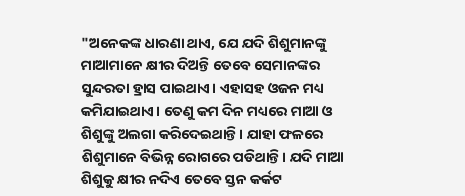"ଅନେକଙ୍କ ଧାରଣା ଥାଏ, ଯେ ଯଦି ଶିଶୁମାନଙ୍କୁ ମାଆମାନେ କ୍ଷୀର ଦିଅନ୍ତି ତେବେ ସେମାନଙ୍କର ସୁନ୍ଦରତା ହ୍ରାସ ପାଇଥାଏ। ଏହାସହ ଓଜନ ମଧ୍ୟ କମିଯାଇଥାଏ। ତେଣୁ କମ ଦିନ ମଧ୍ୟରେ ମାଆ ଓ ଶିଶୁଙ୍କୁ ଅଲଗା କରିଦେଇଥାନ୍ତି। ଯାହା ଫଳରେ ଶିଶୁମାନେ ବିଭିନ୍ନ ରୋଗରେ ପଡିଥାନ୍ତି। ଯଦି ମାଆ ଶିଶୁକୁ କ୍ଷୀର ନଦିଏ ତେବେ ସ୍ତନ କର୍କଟ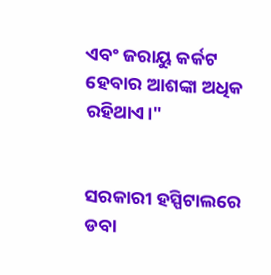ଏବଂ ଜରାୟୁ କର୍କଟ ହେବାର ଆଶଙ୍କା ଅଧିକ ରହିଥାଏ।"


ସରକାରୀ ହସ୍ପିଟାଲରେ ଡବା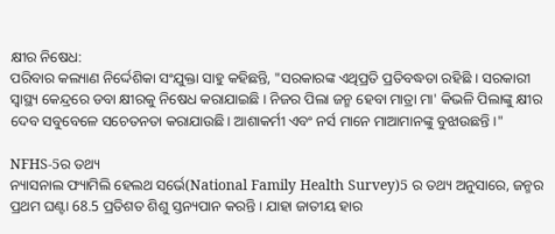କ୍ଷୀର ନିଷେଧ:
ପରିବାର କଲ୍ୟାଣ ନିର୍ଦ୍ଦେଶିକା ସଂଯୁକ୍ତା ସାହୁ କହିଛନ୍ତି, "ସରକାରଙ୍କ ଏଥିପ୍ରତି ପ୍ରତିବଦ୍ଧତା ରହିଛି । ସରକାରୀ ସ୍ୱାସ୍ଥ୍ୟ କେନ୍ଦ୍ରରେ ଡବା କ୍ଷୀରକୁ ନିଷେଧ କରାଯାଇଛି । ନିଜର ପିଲା ଜନ୍ମ ହେବା ମାତ୍ରା ମା' କିଭଳି ପିଲାଙ୍କୁ କ୍ଷୀର ଦେବ ସବୁବେଳେ ସଚେତନତା କରାଯାଉଛି। ଆଶାକର୍ମୀ ଏବଂ ନର୍ସ ମାନେ ମାଆମାନଙ୍କୁ ବୁଝାଉଛନ୍ତି ।"

NFHS-5ର ତଥ୍ୟ
ନ୍ୟାସନାଲ ଫ୍ୟାମିଲି ହେଲଥ ସର୍ଭେ(National Family Health Survey)5 ର ତଥ୍ୟ ଅନୁସାରେ, ଜନ୍ମର ପ୍ରଥମ ଘଣ୍ଟା 68.5 ପ୍ରତିଶତ ଶିଶୁ ସ୍ତନ୍ୟପାନ କରନ୍ତି । ଯାହା ଜାତୀୟ ହାର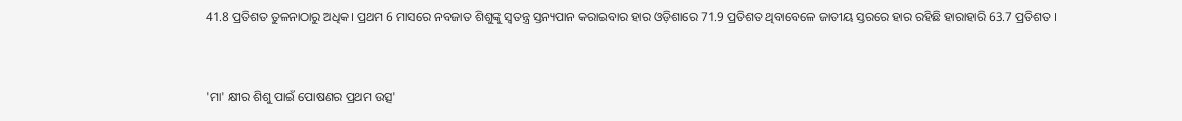41.8 ପ୍ରତିଶତ ତୁଳନାଠାରୁ ଅଧିକ। ପ୍ରଥମ 6 ମାସରେ ନବଜାତ ଶିଶୁଙ୍କୁ ସ୍ୱତନ୍ତ୍ର ସ୍ତନ୍ୟପାନ କରାଇବାର ହାର ଓଡ଼ିଶାରେ 71.9 ପ୍ରତିଶତ ଥିବାବେଳେ ଜାତୀୟ ସ୍ତରରେ ହାର ରହିଛି ହାରାହାରି 63.7 ପ୍ରତିଶତ ।


'ମା' କ୍ଷୀର ଶିଶୁ ପାଇଁ ପୋଷଣର ପ୍ରଥମ ଉତ୍ସ'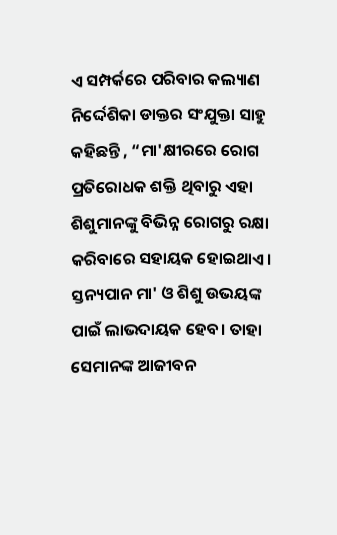ଏ ସମ୍ପର୍କରେ ପରିବାର କଲ୍ୟାଣ ନିର୍ଦ୍ଦେଶିକା ଡାକ୍ତର ସଂଯୁକ୍ତା ସାହୁ କହିଛନ୍ତି , “ମା'କ୍ଷୀରରେ ରୋଗ ପ୍ରତିରୋଧକ ଶକ୍ତି ଥିବାରୁ ଏହା ଶିଶୁମାନଙ୍କୁ ବିଭିନ୍ନ ରୋଗରୁ ରକ୍ଷା କରିବାରେ ସହାୟକ ହୋଇଥାଏ। ସ୍ତନ୍ୟପାନ ମା' ଓ ଶିଶୁ ଉଭୟଙ୍କ ପାଇଁ ଲାଭଦାୟକ ହେବ। ତାହା ସେମାନଙ୍କ ଆଜୀବନ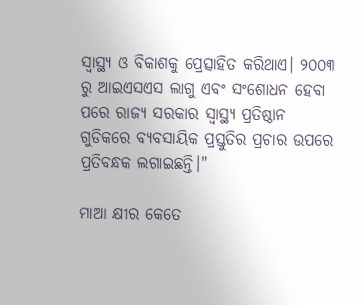ସ୍ବାସ୍ଥ୍ୟ ଓ ବିକାଶକୁ ପ୍ରେତ୍ସାହିତ କରିଥାଏ। ୨୦୦୩ ରୁ ଆଇଏସଏସ ଲାଗୁ ଏବଂ ସଂଶୋଧନ ହେବା ପରେ ରାଜ୍ୟ ସରକାର ସ୍ୱାସ୍ଥ୍ୟ ପ୍ରତିଷ୍ଠାନ ଗୁଡିକରେ ବ୍ୟବସାୟିକ ପ୍ରସ୍ତୁତିର ପ୍ରଚାର ଉପରେ ପ୍ରତିବନ୍ଧକ ଲଗାଇଛନ୍ତି।"

ମାଆ କ୍ଷୀର କେତେ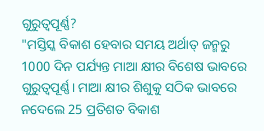ଗୁରୁତ୍ବପୂର୍ଣ୍ଣ?
"ମସ୍ତିସ୍କ ବିକାଶ ହେବାର ସମୟ ଅର୍ଥାତ୍ ଜନ୍ମରୁ 1000 ଦିନ ପର୍ଯ୍ୟନ୍ତ ମାଆ କ୍ଷୀର ବିଶେଷ ଭାବରେ ଗୁରୁତ୍ବପୂର୍ଣ୍ଣ। ମାଆ କ୍ଷୀର ଶିଶୁକୁ ସଠିକ ଭାବରେ ନଦେଲେ 25 ପ୍ରତିଶତ ବିକାଶ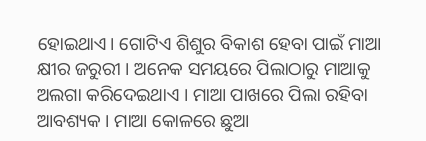ହୋଇଥାଏ। ଗୋଟିଏ ଶିଶୁର ବିକାଶ ହେବା ପାଇଁ ମାଆ କ୍ଷୀର ଜରୁରୀ । ଅନେକ ସମୟରେ ପିଲାଠାରୁ ମାଆକୁ ଅଲଗା କରିଦେଇଥାଏ । ମାଆ ପାଖରେ ପିଲା ରହିବା ଆବଶ୍ୟକ । ମାଆ କୋଳରେ ଛୁଆ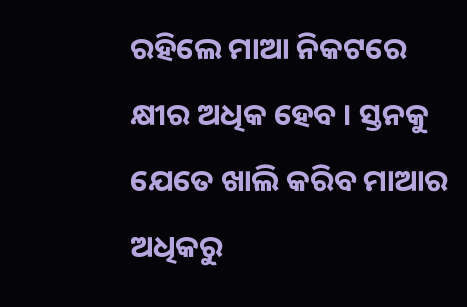ରହିଲେ ମାଆ ନିକଟରେ କ୍ଷୀର ଅଧିକ ହେବ । ସ୍ତନକୁ ଯେତେ ଖାଲି କରିବ ମାଆର ଅଧିକରୁ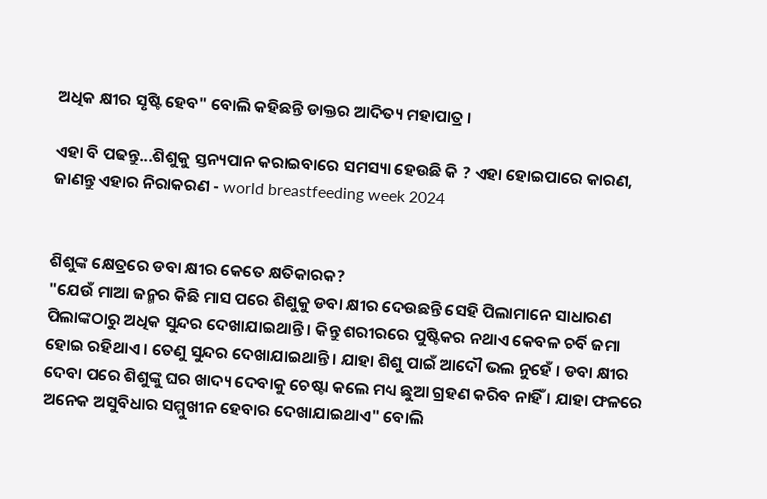ଅଧିକ କ୍ଷୀର ସୃଷ୍ଟି ହେବ" ବୋଲି କହିଛନ୍ତି ଡାକ୍ତର ଆଦିତ୍ୟ ମହାପାତ୍ର ।

ଏହା ବି ପଢନ୍ତୁ...ଶିଶୁକୁ ସ୍ତନ୍ୟପାନ କରାଇବାରେ ସମସ୍ୟା ହେଉଛି କି ? ଏହା ହୋଇପାରେ କାରଣ, ଜାଣନ୍ତୁ ଏହାର ନିରାକରଣ - world breastfeeding week 2024


ଶିଶୁଙ୍କ କ୍ଷେତ୍ରରେ ଡବା କ୍ଷୀର କେତେ କ୍ଷତିକାରକ?
"ଯେଉଁ ମାଆ ଜନ୍ମର କିଛି ମାସ ପରେ ଶିଶୁକୁ ଡବା କ୍ଷୀର ଦେଉଛନ୍ତି ସେହି ପିଲାମାନେ ସାଧାରଣ ପିଲାଙ୍କଠାରୁ ଅଧିକ ସୁନ୍ଦର ଦେଖାଯାଇଥାନ୍ତି । କିନ୍ତୁ ଶରୀରରେ ପୁଷ୍ଟିକର ନଥାଏ କେବଳ ଚର୍ବି ଜମା ହୋଇ ରହିଥାଏ । ତେଣୁ ସୁନ୍ଦର ଦେଖାଯାଇଥାନ୍ତି । ଯାହା ଶିଶୁ ପାଇଁ ଆଦୌ ଭଲ ନୁହେଁ । ଡବା କ୍ଷୀର ଦେବା ପରେ ଶିଶୁଙ୍କୁ ଘର ଖାଦ୍ୟ ଦେବାକୁ ଚେଷ୍ଟା କଲେ ମଧ୍ୟ ଛୁଆ ଗ୍ରହଣ କରିବ ନାହିଁ । ଯାହା ଫଳରେ ଅନେକ ଅସୁବିଧାର ସମ୍ମୁଖୀନ ହେବାର ଦେଖାଯାଇଥାଏ" ବୋଲି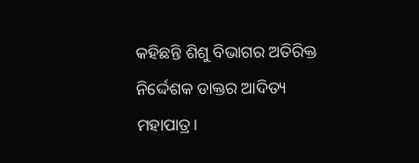କହିଛନ୍ତି ଶିଶୁ ବିଭାଗର ଅତିରିକ୍ତ ନିର୍ଦ୍ଦେଶକ ଡାକ୍ତର ଆଦିତ୍ୟ ମହାପାତ୍ର।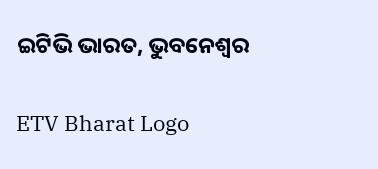ଇଟିଭି ଭାରତ, ଭୁବନେଶ୍ବର

ETV Bharat Logo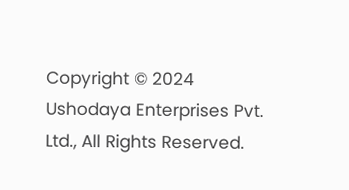Copyright © 2024 Ushodaya Enterprises Pvt. Ltd., All Rights Reserved.